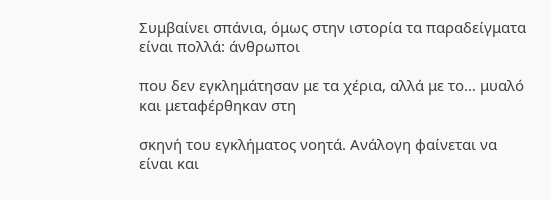Συμβαίνει σπάνια, όμως στην ιστορία τα παραδείγματα είναι πολλά: άνθρωποι

που δεν εγκλημάτησαν με τα χέρια, αλλά με το… μυαλό και μεταφέρθηκαν στη

σκηνή του εγκλήματος νοητά. Ανάλογη φαίνεται να είναι και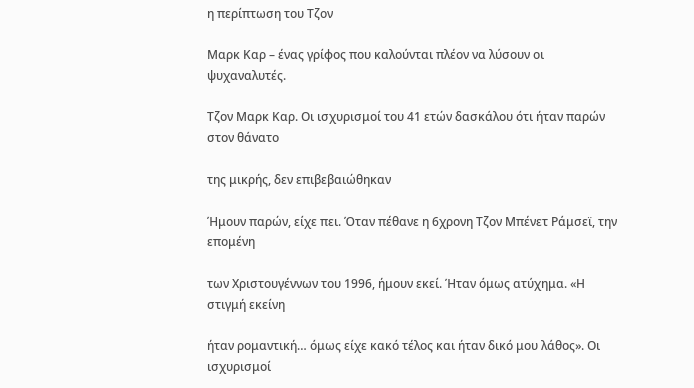η περίπτωση του Τζον

Μαρκ Καρ – ένας γρίφος που καλούνται πλέον να λύσουν οι ψυχαναλυτές.

Τζον Μαρκ Καρ. Οι ισχυρισμοί του 41 ετών δασκάλου ότι ήταν παρών στον θάνατο

της μικρής, δεν επιβεβαιώθηκαν

Ήμουν παρών, είχε πει. Όταν πέθανε η 6χρονη Τζον Μπένετ Ράμσεϊ, την επομένη

των Χριστουγέννων του 1996, ήμουν εκεί. Ήταν όμως ατύχημα. «Η στιγμή εκείνη

ήταν ρομαντική… όμως είχε κακό τέλος και ήταν δικό μου λάθος». Οι ισχυρισμοί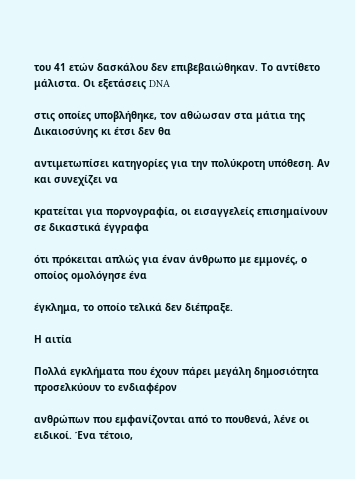του 41 ετών δασκάλου δεν επιβεβαιώθηκαν. Το αντίθετο μάλιστα. Οι εξετάσεις DNA

στις οποίες υποβλήθηκε, τον αθώωσαν στα μάτια της Δικαιοσύνης κι έτσι δεν θα

αντιμετωπίσει κατηγορίες για την πολύκροτη υπόθεση. Αν και συνεχίζει να

κρατείται για πορνογραφία, οι εισαγγελείς επισημαίνουν σε δικαστικά έγγραφα

ότι πρόκειται απλώς για έναν άνθρωπο με εμμονές, ο οποίος ομολόγησε ένα

έγκλημα, το οποίο τελικά δεν διέπραξε.

Η αιτία

Πολλά εγκλήματα που έχουν πάρει μεγάλη δημοσιότητα προσελκύουν το ενδιαφέρον

ανθρώπων που εμφανίζονται από το πουθενά, λένε οι ειδικοί. Ένα τέτοιο,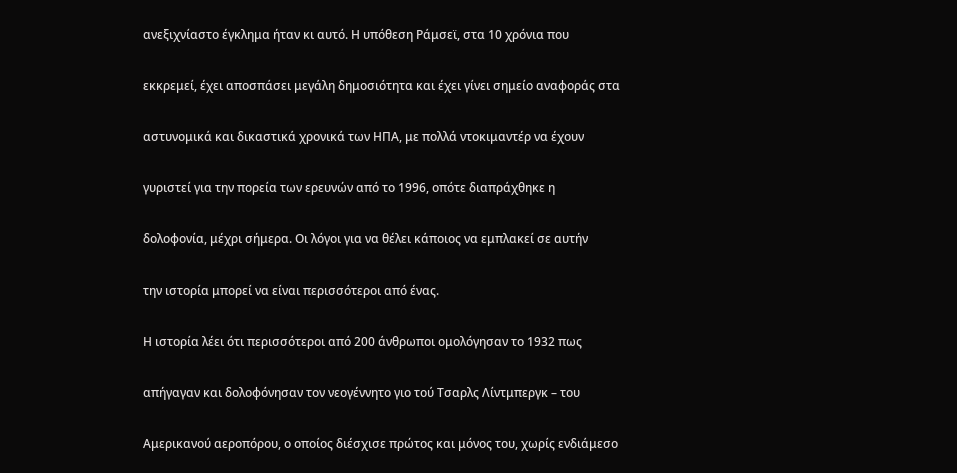ανεξιχνίαστο έγκλημα ήταν κι αυτό. Η υπόθεση Ράμσεϊ, στα 10 χρόνια που

εκκρεμεί, έχει αποσπάσει μεγάλη δημοσιότητα και έχει γίνει σημείο αναφοράς στα

αστυνομικά και δικαστικά χρονικά των ΗΠΑ, με πολλά ντοκιμαντέρ να έχουν

γυριστεί για την πορεία των ερευνών από το 1996, οπότε διαπράχθηκε η

δολοφονία, μέχρι σήμερα. Οι λόγοι για να θέλει κάποιος να εμπλακεί σε αυτήν

την ιστορία μπορεί να είναι περισσότεροι από ένας.

Η ιστορία λέει ότι περισσότεροι από 200 άνθρωποι ομολόγησαν το 1932 πως

απήγαγαν και δολοφόνησαν τον νεογέννητο γιο τού Τσαρλς Λίντμπεργκ – του

Αμερικανού αεροπόρου, ο οποίος διέσχισε πρώτος και μόνος του, χωρίς ενδιάμεσο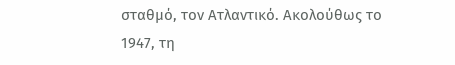σταθμό, τον Ατλαντικό. Ακολούθως το 1947, τη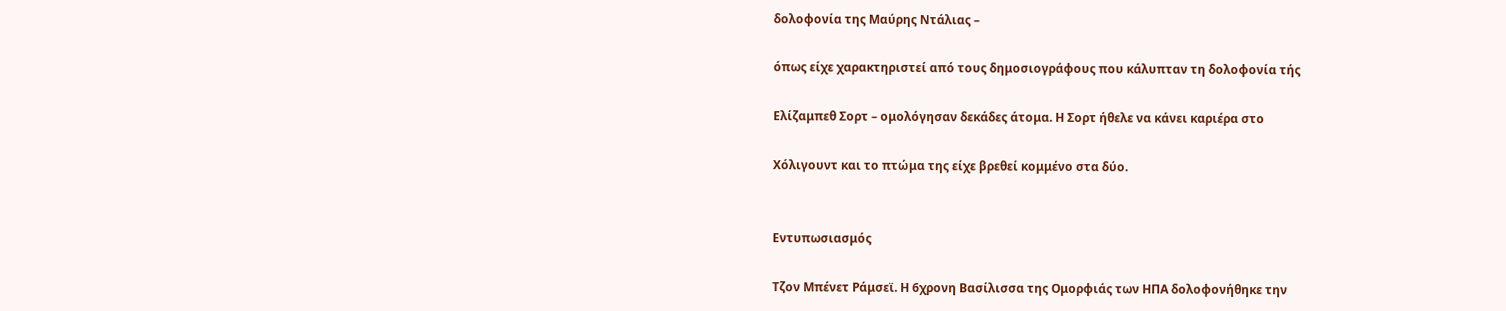δολοφονία της Μαύρης Ντάλιας –

όπως είχε χαρακτηριστεί από τους δημοσιογράφους που κάλυπταν τη δολοφονία τής

Ελίζαμπεθ Σορτ – ομολόγησαν δεκάδες άτομα. Η Σορτ ήθελε να κάνει καριέρα στο

Χόλιγουντ και το πτώμα της είχε βρεθεί κομμένο στα δύο.


Εντυπωσιασμός

Τζον Μπένετ Ράμσεϊ. Η 6χρονη Βασίλισσα της Ομορφιάς των ΗΠΑ δολοφονήθηκε την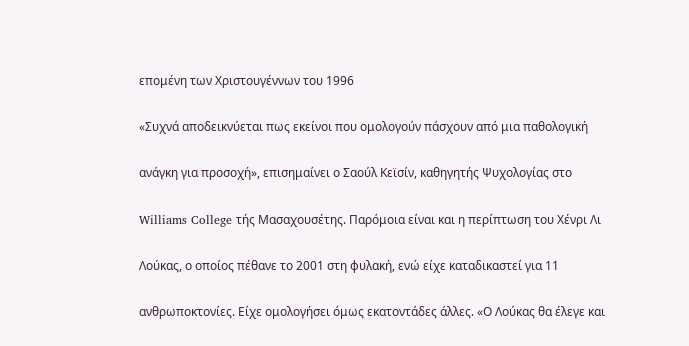επομένη των Χριστουγέννων του 1996

«Συχνά αποδεικνύεται πως εκείνοι που ομολογούν πάσχουν από μια παθολογική

ανάγκη για προσοχή», επισημαίνει ο Σαούλ Κεϊσίν, καθηγητής Ψυχολογίας στο

Williams College τής Μασαχουσέτης. Παρόμοια είναι και η περίπτωση του Χένρι Λι

Λούκας, ο οποίος πέθανε το 2001 στη φυλακή, ενώ είχε καταδικαστεί για 11

ανθρωποκτονίες. Είχε ομολογήσει όμως εκατοντάδες άλλες. «Ο Λούκας θα έλεγε και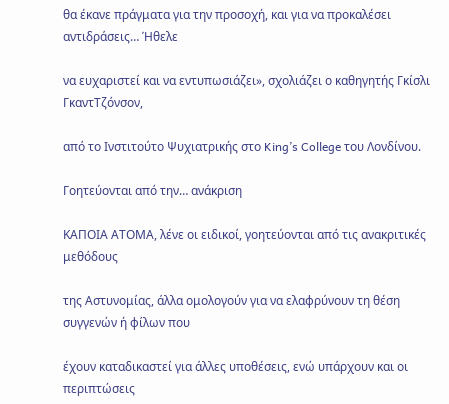θα έκανε πράγματα για την προσοχή, και για να προκαλέσει αντιδράσεις… Ήθελε

να ευχαριστεί και να εντυπωσιάζει», σχολιάζει ο καθηγητής Γκίσλι ΓκαντΤζόνσον,

από το Ινστιτούτο Ψυχιατρικής στο King’s College του Λονδίνου.

Γοητεύονται από την… ανάκριση

ΚΑΠΟΙΑ ΑΤΟΜΑ, λένε οι ειδικοί, γοητεύονται από τις ανακριτικές μεθόδους

της Αστυνομίας, άλλα ομολογούν για να ελαφρύνουν τη θέση συγγενών ή φίλων που

έχουν καταδικαστεί για άλλες υποθέσεις, ενώ υπάρχουν και οι περιπτώσεις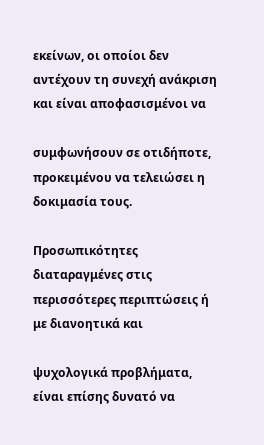εκείνων, οι οποίοι δεν αντέχουν τη συνεχή ανάκριση και είναι αποφασισμένοι να

συμφωνήσουν σε οτιδήποτε, προκειμένου να τελειώσει η δοκιμασία τους.

Προσωπικότητες διαταραγμένες στις περισσότερες περιπτώσεις ή με διανοητικά και

ψυχολογικά προβλήματα, είναι επίσης δυνατό να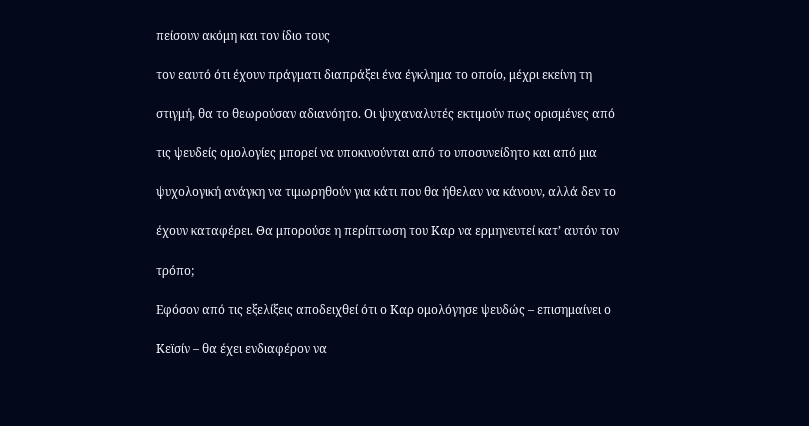πείσουν ακόμη και τον ίδιο τους

τον εαυτό ότι έχουν πράγματι διαπράξει ένα έγκλημα το οποίο, μέχρι εκείνη τη

στιγμή, θα το θεωρούσαν αδιανόητο. Οι ψυχαναλυτές εκτιμούν πως ορισμένες από

τις ψευδείς ομολογίες μπορεί να υποκινούνται από το υποσυνείδητο και από μια

ψυχολογική ανάγκη να τιμωρηθούν για κάτι που θα ήθελαν να κάνουν, αλλά δεν το

έχουν καταφέρει. Θα μπορούσε η περίπτωση του Καρ να ερμηνευτεί κατ’ αυτόν τον

τρόπο;

Εφόσον από τις εξελίξεις αποδειχθεί ότι ο Καρ ομολόγησε ψευδώς – επισημαίνει ο

Κεϊσίν – θα έχει ενδιαφέρον να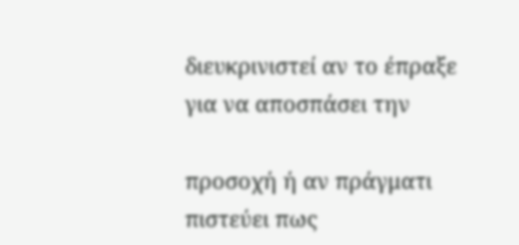διευκρινιστεί αν το έπραξε για να αποσπάσει την

προσοχή ή αν πράγματι πιστεύει πως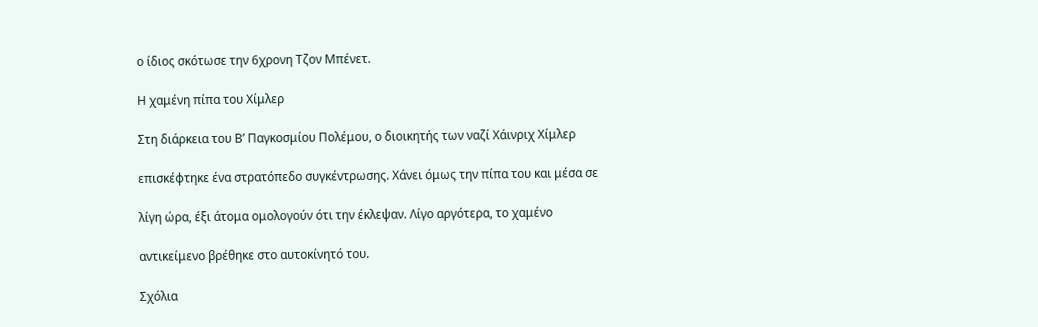ο ίδιος σκότωσε την 6χρονη Τζον Μπένετ.

Η χαμένη πίπα του Χίμλερ

Στη διάρκεια του Β’ Παγκοσμίου Πολέμου, ο διοικητής των ναζί Χάινριχ Χίμλερ

επισκέφτηκε ένα στρατόπεδο συγκέντρωσης. Χάνει όμως την πίπα του και μέσα σε

λίγη ώρα, έξι άτομα ομολογούν ότι την έκλεψαν. Λίγο αργότερα, το χαμένο

αντικείμενο βρέθηκε στο αυτοκίνητό του.

Σχόλια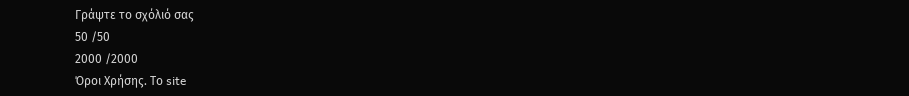Γράψτε το σχόλιό σας
50 /50
2000 /2000
Όροι Χρήσης. Το site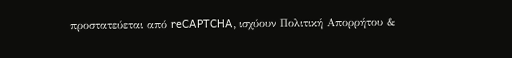προστατεύεται από reCAPTCHA, ισχύουν Πολιτική Απορρήτου &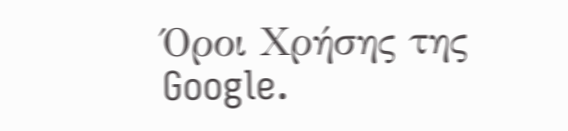Όροι Χρήσης της Google.